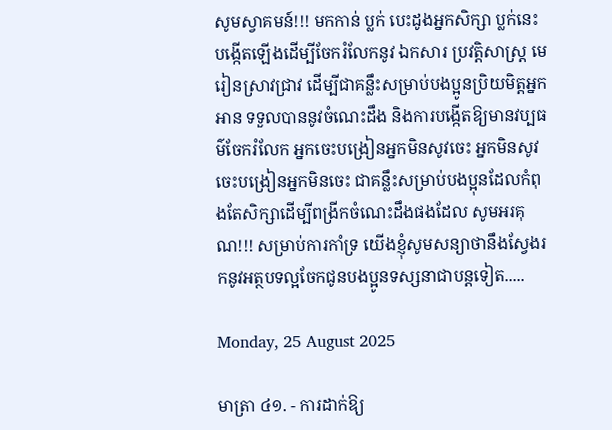សូមស្វាគមន៍!!! មកកាន់ ប្លក់ បេះដូងអ្នកសិក្សា ប្លក់នេះបង្កើតឡើងដើម្បីចែករំលែកនូវ ឯកសារ ប្រវត្តិសាស្រ្ដ មេរៀនស្រាវជ្រាវ ដើម្បីជាគន្លឹះសម្រាប់បងប្អូនប្រិយមិត្តអ្នកអាន ទទួលបាននូវចំណេះដឹង និងការបង្កើតឱ្យមានវប្បធម៌ចែករំលែក អ្នកចេះបង្រៀនអ្នកមិនសូវចេះ អ្នកមិនសូវចេះបង្រៀនអ្នកមិនចេះ ជាគន្លឹះសម្រាប់បងប្អុនដែលកំពុងតែសិក្សាដើម្បីពង្រីកចំណេះដឹងផងដែល សូមអរគុណ!!! សម្រាប់ការកាំទ្រ យើងខ្ញុំសូមសន្យាថានឹងស្វែងរកនូវអត្ថបទល្អចែកជូនបងប្អូនទស្សនាជាបន្ដទៀត.....

Monday, 25 August 2025

មាត្រា ៤១. - ការដាក់ឱ្យ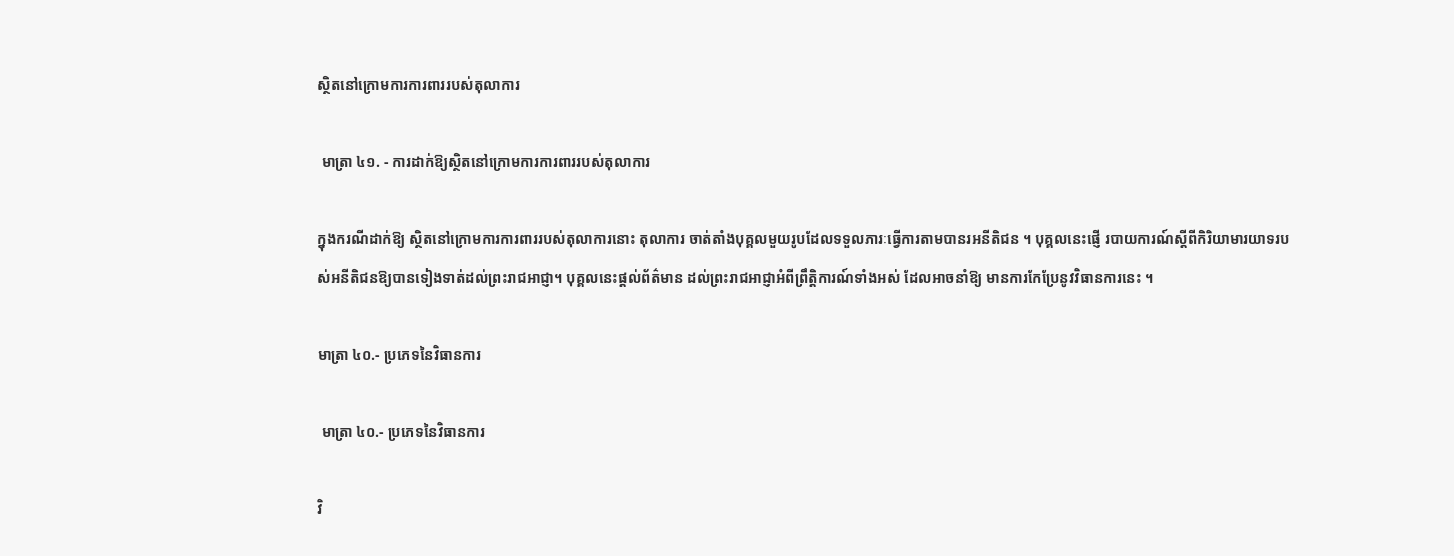ស្ថិតនៅក្រោមការការពាររបស់តុលាការ

 មាត្រា ៤១. - ការដាក់ឱ្យស្ថិតនៅក្រោមការការពាររបស់តុលាការ

ក្នុងករណីដាក់ឱ្យ ស្ថិតនៅក្រោមការការពាររបស់តុលាការនោះ តុលាការ ចាត់តាំងបុគ្គលមួយរូបដែលទទួលភារៈធ្វើការតាមបានរអនីតិជន ។ បុគ្គលនេះផ្ញើ របាយការណ៍ស្តីពីកិរិយាមារយាទរបស់អនីតិជនឱ្យបានទៀងទាត់ដល់ព្រះរាជអាជ្ញា។ បុគ្គលនេះផ្តល់ព័ត៌មាន ដល់ព្រះរាជអាជ្ញាអំពីព្រឹត្តិការណ៍ទាំងអស់ ដែលអាចនាំឱ្យ មានការកែប្រែនូវវិធានការនេះ ។

មាត្រា ៤០.- ប្រភេទនៃវិធានការ

 មាត្រា ៤០.- ប្រភេទនៃវិធានការ

វិ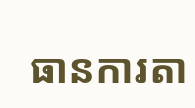ធានការតា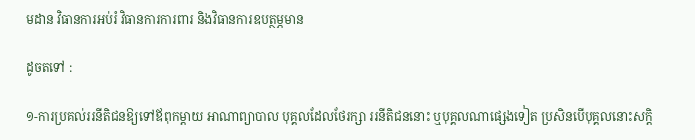មដាន វិធានការអប់រំ វិធានការការពារ និងវិធានការឧបត្ថម្ភមាន

ដូចតទៅ :

១-ការប្រគល់ររនីតិជនឱ្យទៅឪពុកម្តាយ អាណាព្យាបាល បុគ្គលដែលថែរក្សា ររនីតិជននោះ ឬបុគ្គលណាផ្សេងទៀត ប្រសិនបើបុគ្គលនោះសក្តិ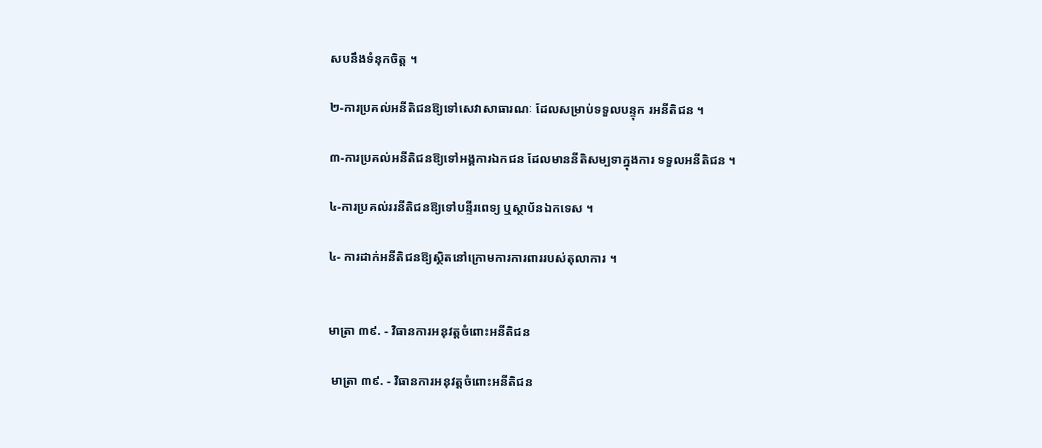សបនឹងទំនុកចិត្ត ។

២-ការប្រគល់អនីតិជនឱ្យទៅសេវាសាធារណៈ ដែលសម្រាប់ទទួលបន្ទុក រអនីតិជន ។

៣-ការប្រគល់អនីតិជនឱ្យទៅអង្គការឯកជន ដែលមាននីតិសម្បទាក្នុងការ ទទួលអនីតិជន ។

៤-ការប្រគល់ររនីតិជនឱ្យទៅបន្ទីរពេទ្យ ឬស្ថាប័នឯកទេស ។

៤- ការដាក់អនីតិជនឱ្យស្ថិតនៅក្រោមការការពាររបស់តុលាការ ។


មាត្រា ៣៩. - វិធានការអនុវត្តចំពោះអនីតិជន

 មាត្រា ៣៩. - វិធានការអនុវត្តចំពោះអនីតិជន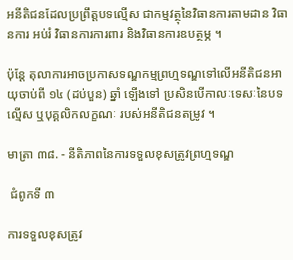អនីតិជនដែលប្រព្រឹត្តបទល្មើស ជាកម្មវត្ថុនៃវិធានការតាមដាន វិធានការ អប់រំ វិធានការការពារ និងវិធានការឧបត្ថម្ភ ។

ប៉ុន្តែ តុលាការអាចប្រកាសទណ្ឌកម្មព្រហ្មទណ្ឌទៅលើអនីតិជនអាយុចាប់ពី ១៤ (ដប់បួន) ឆ្នាំ ឡើងទៅ ប្រសិនបើកាលៈទេសៈនៃបទល្មើស ឬបុគ្គលិកលក្ខណៈ របស់អនីតិជនតម្រូវ ។

មាត្រា ៣៨. - នីតិភាពនៃការទទួលខុសត្រូវព្រហ្មទណ្ឌ

 ជំពូកទី ៣

ការទទួលខុសត្រូវ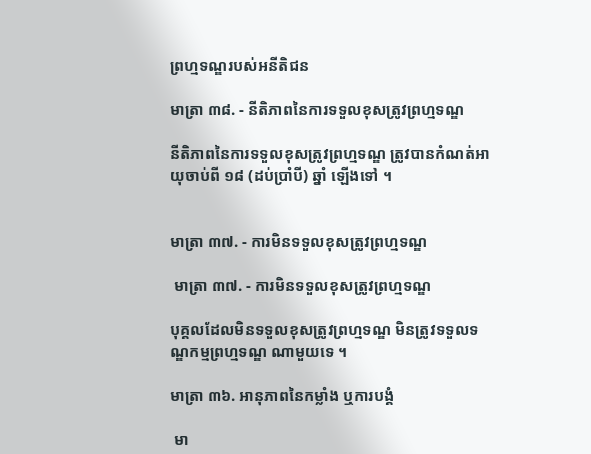ព្រហ្មទណ្ឌរបស់អនីតិជន

មាត្រា ៣៨. - នីតិភាពនៃការទទួលខុសត្រូវព្រហ្មទណ្ឌ

នីតិភាពនៃការទទួលខុសត្រូវព្រហ្មទណ្ឌ ត្រូវបានកំណត់អាយុចាប់ពី ១៨ (ដប់ប្រាំបី) ឆ្នាំ ឡើងទៅ ។


មាត្រា ៣៧. - ការមិនទទួលខុសត្រូវព្រហ្មទណ្ឌ

 មាត្រា ៣៧. - ការមិនទទួលខុសត្រូវព្រហ្មទណ្ឌ

បុគ្គលដែលមិនទទួលខុសត្រូវព្រហ្មទណ្ឌ មិនត្រូវទទួលទណ្ឌកម្មព្រហ្មទណ្ឌ ណាមួយទេ ។

មាត្រា ៣៦. អានុភាពនៃកម្លាំង ឬការបង្គំ

 មា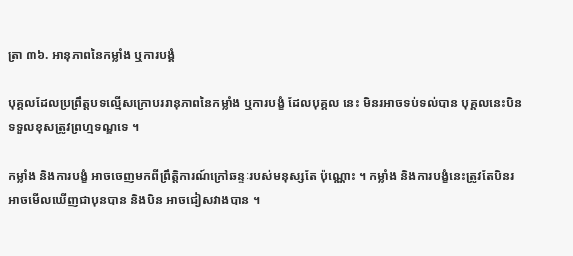ត្រា ៣៦. អានុភាពនៃកម្លាំង ឬការបង្គំ

បុគ្គលដែលប្រព្រឹត្តបទល្មើសក្រោបររានុភាពនៃកម្លាំង ឬការបង្ខំ ដែលបុគ្គល នេះ មិនរអាចទប់ទល់បាន បុគ្គលនេះបិនទទួលខុសត្រូវព្រហ្មទណ្ឌទេ ។

កម្លាំង និងការបង្ខំ អាចចេញមកពីព្រឹត្តិការណ៍ក្រៅឆន្ទៈរបស់មនុស្សតែ ប៉ុណ្ណោះ ។ កម្លាំង និងការបង្ខំនេះត្រូវតែបិនរអាចមើលឃើញជាបុនបាន និងបិន អាចជៀសវាងបាន ។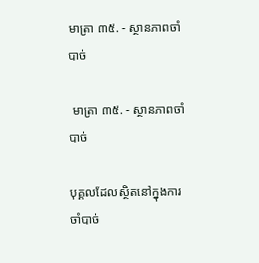មាត្រា ៣៥. - ស្ថានភាពចាំបាច់

 មាត្រា ៣៥. - ស្ថានភាពចាំបាច់

បុគ្គលដែលស្ថិតនៅក្នុងការចាំបាច់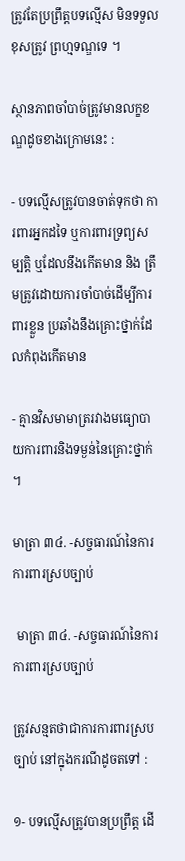ត្រូវតែប្រព្រឹត្តបទល្មើស មិនទទួលខុសត្រូវ ព្រហ្មទណ្ឌទេ ។

ស្ថានភាពចាំបាច់ត្រូវមានលក្ខខណ្ឌដូចខាងក្រោមនេះ :

- បទល្មើសត្រូវបានចាត់ទុកថា ការពារអ្នកដទៃ ឬការពារទ្រព្យសម្បត្តិ ឬដែលនឹងកើតមាន និង ត្រឹមត្រូវដោយការចាំបាច់ដើម្បីការពារខ្លួន ប្រឆាំងនឹងគ្រោះថ្នាក់ដែលកំពុងកើតមាន

- គ្មានវិសមាមាត្ររវាងមធ្យោបាយការពារនិងទម្ងន់នៃគ្រោះថ្នាក់ ។

មាត្រា ៣៤. -សច្ចធារណ៍នៃការការពារស្របច្បាប់

 មាត្រា ៣៤. -សច្ចធារណ៍នៃការការពារស្របច្បាប់

ត្រូវសន្មតថាជាការការពារស្របច្បាប់ នៅក្នុងករណីដូចតទៅ :

១- បទល្មើសត្រូវបានប្រព្រឹត្ត ដើ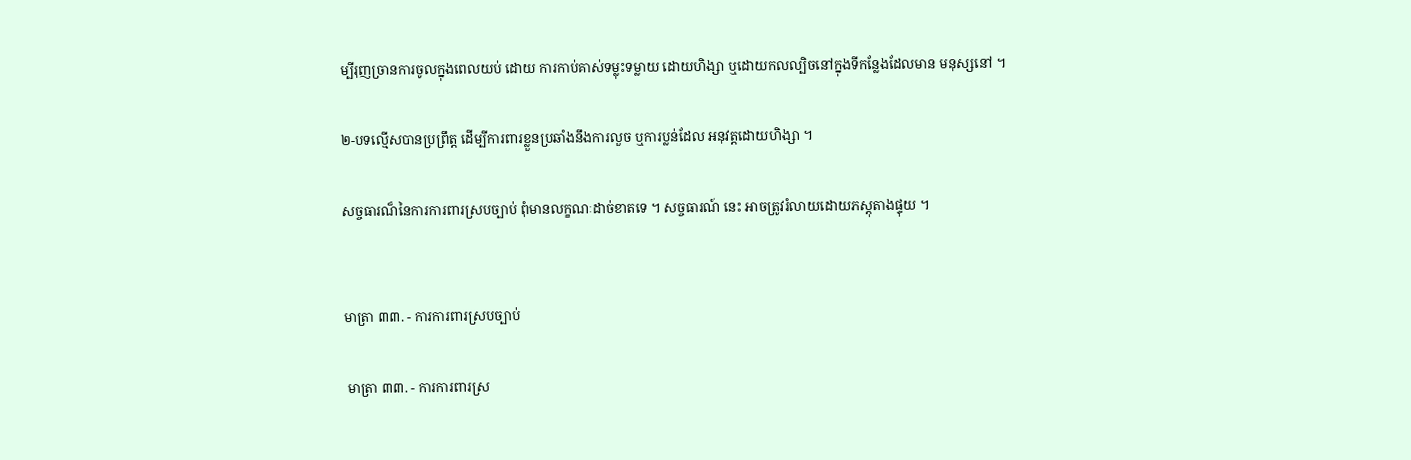ម្បីរុញច្រានការចូលក្នុងពេលយប់ ដោយ ការកាប់គាស់ទម្លុះទម្លាយ ដោយហិង្សា ឬដោយកលល្បិចនៅក្នុងទីកន្លែងដែលមាន មនុស្សនៅ ។

២-បទល្មើសបានប្រព្រឹត្ត ដើម្បីការពារខ្លួនប្រឆាំងនឹងការលួច ឬការប្លន់ដែល អនុវត្តដោយហិង្សា ។

សច្ចធារណ៏នៃការការពារស្របច្បាប់ ពុំមានលក្ខណៈដាច់ខាតទេ ។ សច្ចធារណ៍ នេះ អាចត្រូវរំលាយដោយភស្តុតាងផ្ទុយ ។


មាត្រា ៣៣. - ការការពារស្របច្បាប់

 មាត្រា ៣៣. - ការការពារស្រ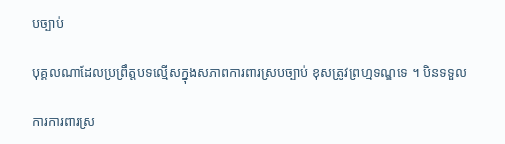បច្បាប់

បុគ្គលណាដែលប្រព្រឹត្តបទល្មើសក្នុងសភាពការពារស្របច្បាប់ ខុសត្រូវព្រហ្មទណ្ឌទេ ។ បិនទទួល

ការការពារស្រ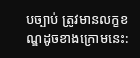បច្បាប់ ត្រូវមានលក្ខខណ្ឌដូចខាងក្រោមនេះ: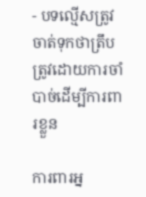- បទល្មើសត្រូវចាត់ទុកថាត្រឹបត្រូវដោយការចាំបាច់ដើម្បីការពារខ្លួន

ការពារអ្ន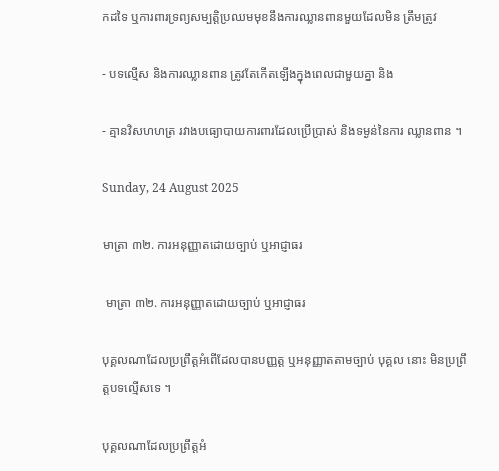កដទៃ ឬការពារទ្រព្យសម្បត្តិប្រឈមមុខនឹងការឈ្លានពានមួយដែលមិន ត្រឹមត្រូវ

- បទល្មើស និងការឈ្លានពាន ត្រូវតែកើតឡើងក្នុងពេលជាមួយគ្នា និង

- គ្មានវិសហហត្រ រវាងបធ្យោបាយការពារដែលប្រើប្រាស់ និងទម្ងន់នៃការ ឈ្លានពាន ។

Sunday, 24 August 2025

មាត្រា ៣២. ការអនុញ្ញាតដោយច្បាប់ ឬអាជ្ញាធរ

 មាត្រា ៣២. ការអនុញ្ញាតដោយច្បាប់ ឬអាជ្ញាធរ

បុគ្គលណាដែលប្រព្រឹត្តអំពើដែលបានបញ្ញត្ត ឬអនុញ្ញាតតាមច្បាប់ បុគ្គល នោះ មិនប្រព្រឹត្តបទល្មើសទេ ។

បុគ្គលណាដែលប្រព្រឹត្តអំ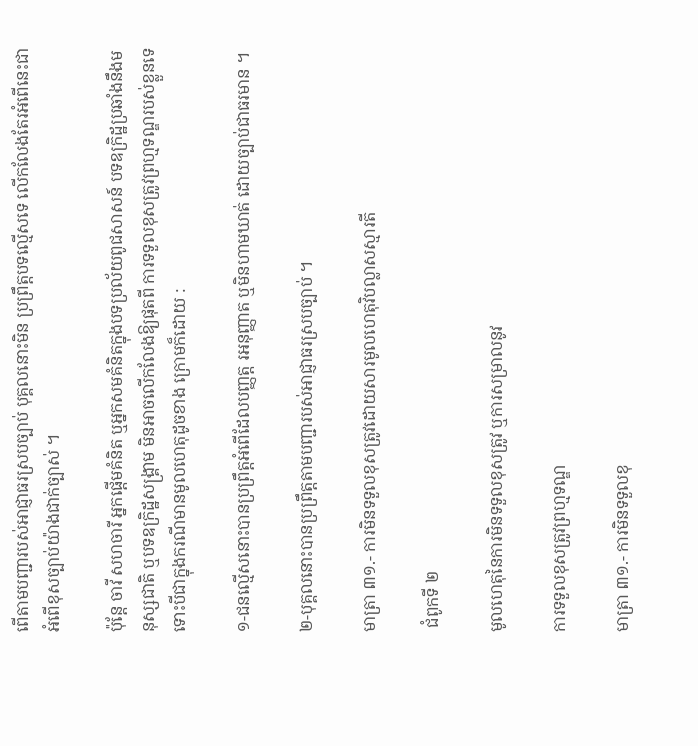ពើតាមបញ្ជារបស់អាជ្ញាធរស្របច្បាប់ បុគ្គលនោះមិន ប្រព្រឹត្តបទល្មើសទេ លើកលែងតែរអំពើនេះជាអំពើខុសច្បាប់យ៉ាងជាក់ច្បាស់ ។

ប៉ុន្តែ ចាវី សហចារី អ្នកផ្តើមគំនិត ឬអ្នកសមគំនិតក្នុងបទប្រល័យពូជសាសន៍ បទឧក្រិដ្ឋប្រឆាំងនឹងមនុស្សជាតិ ឬបទឧក្រិដ្ឋសង្គ្រាម មិនអាចលើកលែងឱ្យផុតពី ការទទួលខុសត្រូវព្រហ្មទណ្ឌរបស់ខ្លួនទេ ទោះបីជាក្នុងករណីមានមូលហេតុដូចខាង ក្រោមក៏ដោយ :

១-ជនល្មើសនោះបានប្រព្រឹត្តអំពើដែលបញ្ញត្ត រអនុញ្ញាត ឬមិនហាមឃាត់ ដោយច្បាប់ជាធរមាន ។

២-បុគ្គលនោះបានប្រព្រឹត្តតាមបញ្ជារបស់អាជ្ញាធរស្របច្បាប់ ។

មាត្រា ៣១.- ការមិនទទួលខុសត្រូវដោយសារមូលហេតុវិបល្លាសស្មារតី

 ជំពូកទី ២

មូលហេតុនៃការមិនទទួលខុសត្រូវ ឬការសម្រាលនូវ

ការទទួលខុសត្រូវព្រហ្មទណ្ឌ

មាត្រា ៣១.- ការមិនទទួលខុ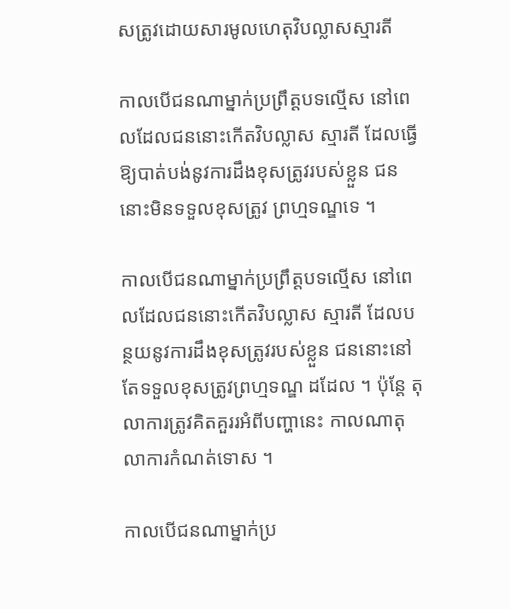សត្រូវដោយសារមូលហេតុវិបល្លាសស្មារតី

កាលបើជនណាម្នាក់ប្រព្រឹត្តបទល្មើស នៅពេលដែលជននោះកើតវិបល្លាស ស្មារតី ដែលធ្វើឱ្យបាត់បង់នូវការដឹងខុសត្រូវរបស់ខ្លួន ជននោះមិនទទួលខុសត្រូវ ព្រហ្មទណ្ឌទេ ។

កាលបើជនណាម្នាក់ប្រព្រឹត្តបទល្មើស នៅពេលដែលជននោះកើតវិបល្លាស ស្មារតី ដែលបន្ថយនូវការដឹងខុសត្រូវរបស់ខ្លួន ជននោះនៅតែទទួលខុសត្រូវព្រហ្មទណ្ឌ ដដែល ។ ប៉ុន្តែ តុលាការត្រូវគិតគួររអំពីបញ្ហានេះ កាលណាតុលាការកំណត់ទោស ។

កាលបើជនណាម្នាក់ប្រ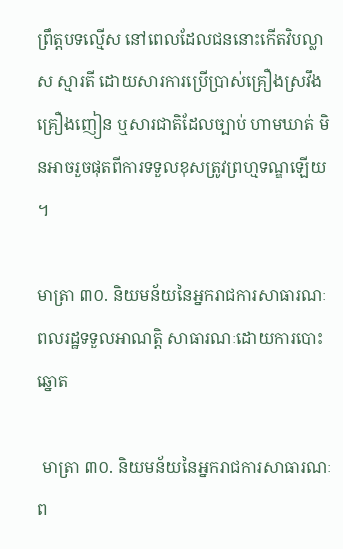ព្រឹត្តបទល្មើស នៅពេលដែលជននោះកើតវិបល្លាស ស្មារតី ដោយសារការប្រើប្រាស់គ្រឿងស្រវឹង គ្រឿងញៀន ឬសារជាតិដែលច្បាប់ ហាមឃាត់ មិនអាចរួចផុតពីការទទួលខុសត្រូវព្រហ្មទណ្ឌឡើយ ។

មាត្រា ៣០. និយមន័យនៃអ្នករាជការសាធារណៈ ពលរដ្ឋទទួលអាណត្តិ សាធារណៈដោយការបោះឆ្នោត

 មាត្រា ៣០. និយមន័យនៃអ្នករាជការសាធារណៈ ព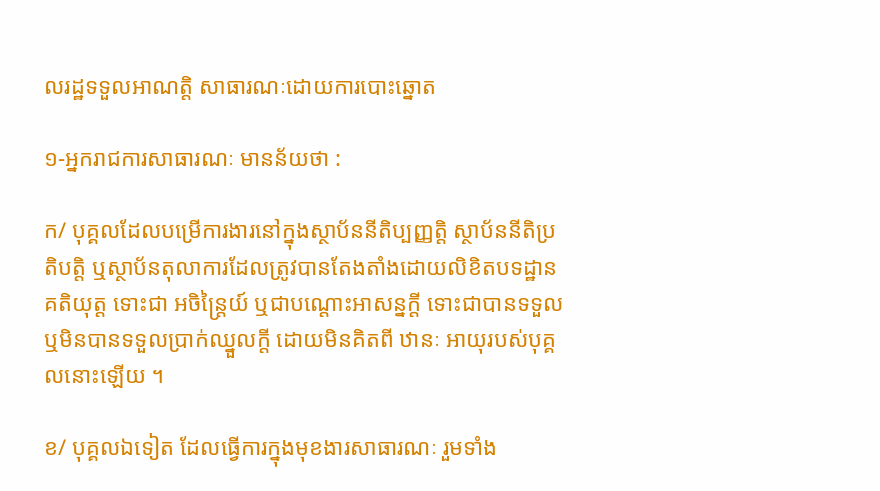លរដ្ឋទទួលអាណត្តិ សាធារណៈដោយការបោះឆ្នោត

១-អ្នករាជការសាធារណៈ មានន័យថា :

ក/ បុគ្គលដែលបម្រើការងារនៅក្នុងស្ថាប័ននីតិប្បញ្ញត្តិ ស្ថាប័ននីតិប្រតិបត្តិ ឬស្ថាប័នតុលាការដែលត្រូវបានតែងតាំងដោយលិខិតបទដ្ឋានគតិយុត្ត ទោះជា អចិន្ត្រៃយ៍ ឬជាបណ្តោះអាសន្នក្តី ទោះជាបានទទួល ឬមិនបានទទួលប្រាក់ឈ្នួលក្តី ដោយមិនគិតពី ឋានៈ អាយុរបស់បុគ្គលនោះឡើយ ។

ខ/ បុគ្គលឯទៀត ដែលធ្វើការក្នុងមុខងារសាធារណៈ រួមទាំង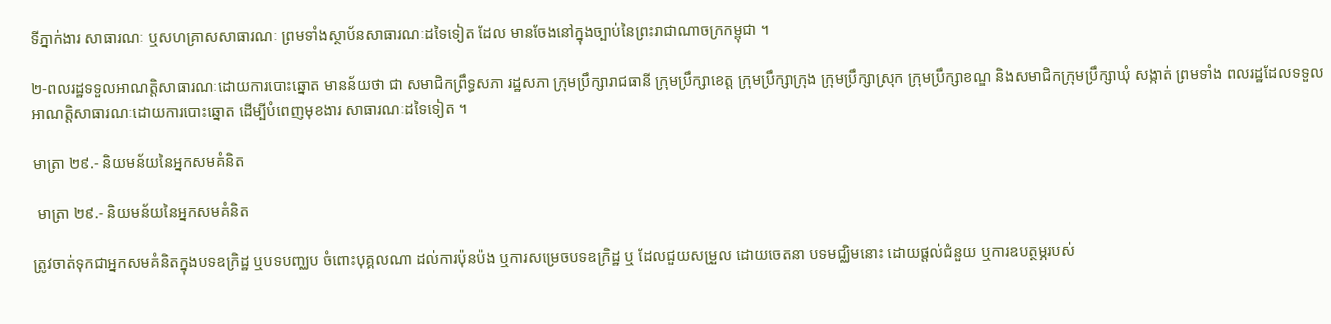ទីភ្នាក់ងារ សាធារណៈ ឬសហគ្រាសសាធារណៈ ព្រមទាំងស្ថាប័នសាធារណៈដទៃទៀត ដែល មានចែងនៅក្នុងច្បាប់នៃព្រះរាជាណាចក្រកម្ពុជា ។

២-ពលរដ្ឋទទួលអាណត្តិសាធារណៈដោយការបោះឆ្នោត មានន័យថា ជា សមាជិកព្រឹទ្ធសភា រដ្ឋសភា ក្រុមប្រឹក្សារាជធានី ក្រុមប្រឹក្សាខេត្ត ក្រុមប្រឹក្សាក្រុង ក្រុមប្រឹក្សាស្រុក ក្រុមប្រឹក្សាខណ្ឌ និងសមាជិកក្រុមប្រឹក្សាឃុំ សង្កាត់ ព្រមទាំង ពលរដ្ឋដែលទទួលអាណត្តិសាធារណៈដោយការបោះឆ្នោត ដើម្បីបំពេញមុខងារ សាធារណៈដទៃទៀត ។

មាត្រា ២៩.- និយមន័យនៃអ្នកសមគំនិត

 មាត្រា ២៩.- និយមន័យនៃអ្នកសមគំនិត

ត្រូវចាត់ទុកជាអ្នកសមគំនិតក្នុងបទឧក្រិដ្ឋ ឬបទបញ្ឈប ចំពោះបុគ្គលណា ដល់ការប៉ុនប៉ង ឬការសម្រេចបទឧក្រិដ្ឋ ឬ ដែលជួយសម្រួល ដោយចេតនា បទមជ្ឈិមនោះ ដោយផ្តល់ជំនួយ ឬការឧបត្ថម្ភរបស់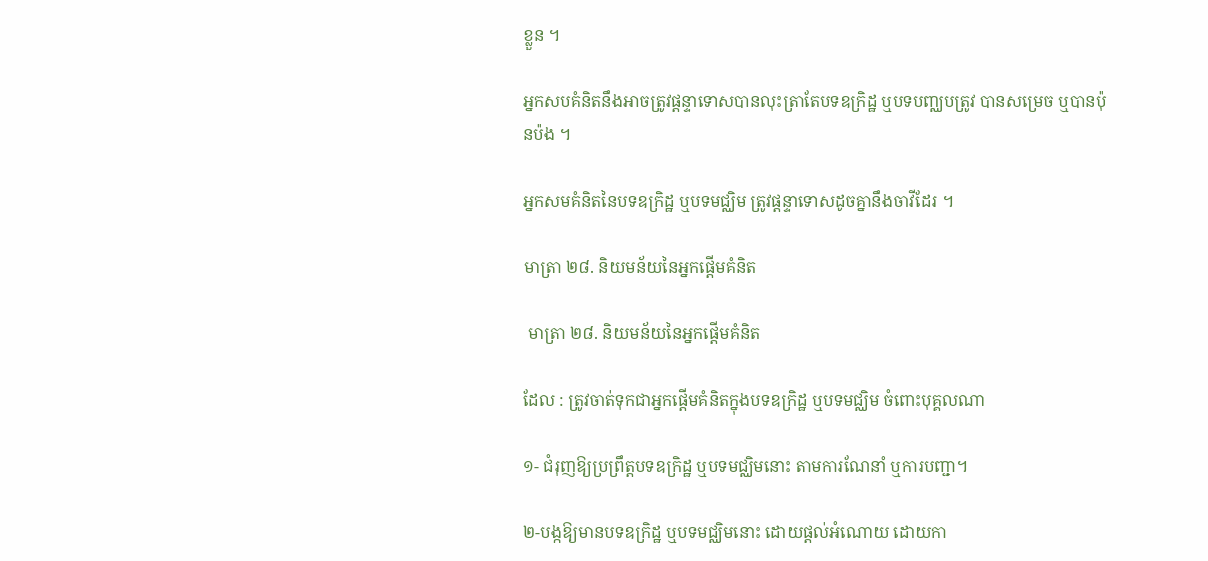ខ្លួន ។

អ្នកសបគំនិតនឹងអាចត្រូវផ្តន្ទាទោសបានលុះត្រាតែបទឧក្រិដ្ឋ ឬបទបញ្ឈបត្រូវ បានសម្រេច ឬបានប៉ុនប៉ង ។

អ្នកសមគំនិតនៃបទឧក្រិដ្ឋ ឬបទមជ្ឈិម ត្រូវផ្តន្ទាទោសដូចគ្នានឹងចាវីដែរ ។

មាត្រា ២៨. និយមន័យនៃអ្នកផ្តើមគំនិត

 មាត្រា ២៨. និយមន័យនៃអ្នកផ្តើមគំនិត

ដែល : ត្រូវចាត់ទុកជាអ្នកផ្តើមគំនិតក្នុងបទឧក្រិដ្ឋ ឬបទមជ្ឈិម ចំពោះបុគ្គលណា

១- ជំរុញឱ្យប្រព្រឹត្តបទឧក្រិដ្ឋ ឬបទមជ្ឈិមនោះ តាមការណែនាំ ឬការបញ្ជា។

២-បង្កឱ្យមានបទឧក្រិដ្ឋ ឬបទមជ្ឈិមនោះ ដោយផ្តល់អំណោយ ដោយកា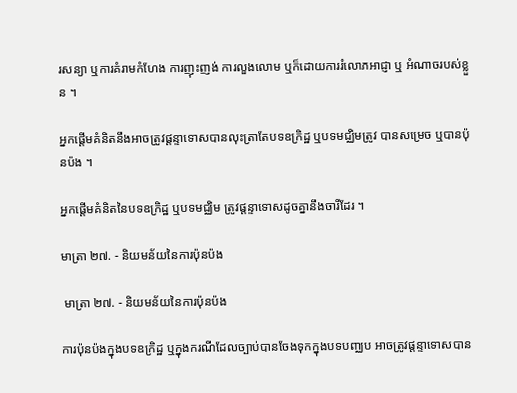រសន្យា ឬការគំរាមកំហែង ការញុះញង់ ការលួងលោម ឬក៏ដោយការរំលោភអាជ្ញា ឬ អំណាចរបស់ខ្លួន ។

អ្នកផ្តើមគំនិតនឹងអាចត្រូវផ្តន្ទាទោសបានលុះត្រាតែបទឧក្រិដ្ឋ ឬបទមជ្ឈិមត្រូវ បានសម្រេច ឬបានប៉ុនប៉ង ។

អ្នកផ្តើមគំនិតនៃបទឧក្រិដ្ឋ ឬបទមជ្ឈិម ត្រូវផ្តន្ទាទោសដូចគ្នានឹងចារីដែរ ។

មាត្រា ២៧. - និយមន័យនៃការប៉ុនប៉ង

 មាត្រា ២៧. - និយមន័យនៃការប៉ុនប៉ង

ការប៉ុនប៉ងក្នុងបទឧក្រិដ្ឋ ឬក្នុងករណីដែលច្បាប់បានចែងទុកក្នុងបទបញ្ឈប អាចត្រូវផ្តន្ទាទោសបាន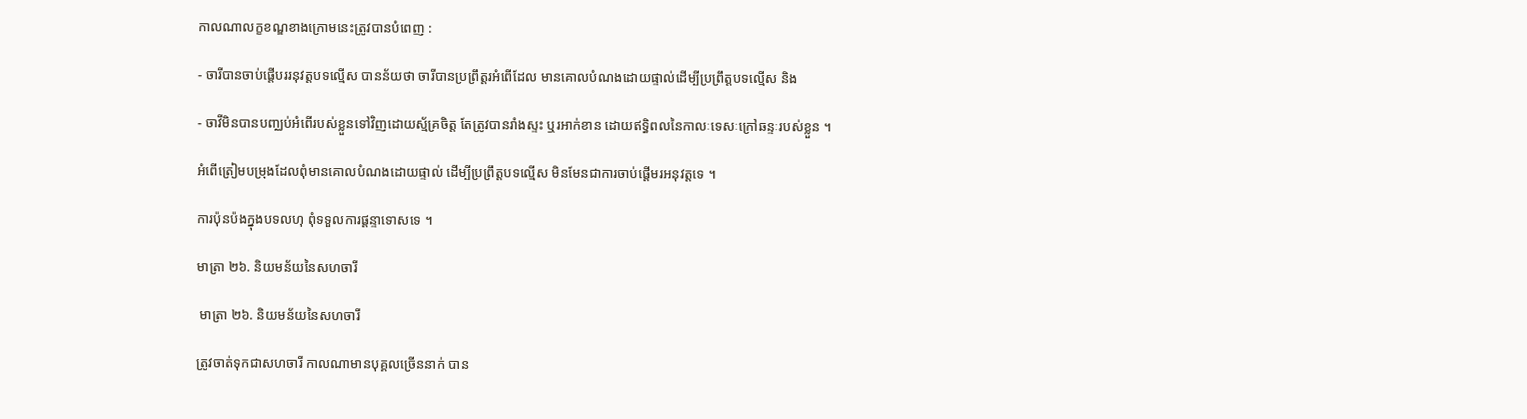កាលណាលក្ខខណ្ឌខាងក្រោមនេះត្រូវបានបំពេញ :

- ចារីបានចាប់ផ្តើបររនុវត្តបទល្មើស បានន័យថា ចារីបានប្រព្រឹត្តរអំពើដែល មានគោលបំណងដោយផ្ទាល់ដើម្បីប្រព្រឹត្តបទល្មើស និង

- ចាវីមិនបានបញ្ឈប់អំពើរបស់ខ្លួនទៅវិញដោយស្ម័គ្រចិត្ត តែត្រូវបានរាំងស្ទះ ឬរអាក់ខាន ដោយឥទ្ធិពលនៃកាលៈទេសៈក្រៅឆន្ទៈរបស់ខ្លួន ។

អំពើត្រៀមបម្រុងដែលពុំមានគោលបំណងដោយផ្ទាល់ ដើម្បីប្រព្រឹត្តបទល្មើស មិនមែនជាការចាប់ផ្តើមរអនុវត្តទេ ។

ការប៉ុនប៉ងក្នុងបទលហុ ពុំទទួលការផ្តន្ទាទោសទេ ។

មាត្រា ២៦. និយមន័យនៃសហចារី

 មាត្រា ២៦. និយមន័យនៃសហចារី

ត្រូវចាត់ទុកជាសហចារី កាលណាមានបុគ្គលច្រើននាក់ បាន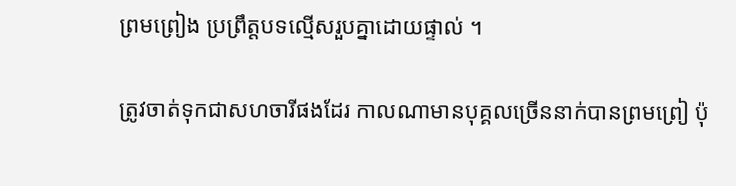ព្រមព្រៀង ប្រព្រឹត្តបទល្មើសរួបគ្នាដោយផ្ទាល់ ។

ត្រូវចាត់ទុកជាសហចារីផងដែរ កាលណាមានបុគ្គលច្រើននាក់បានព្រមព្រៀ ប៉ុ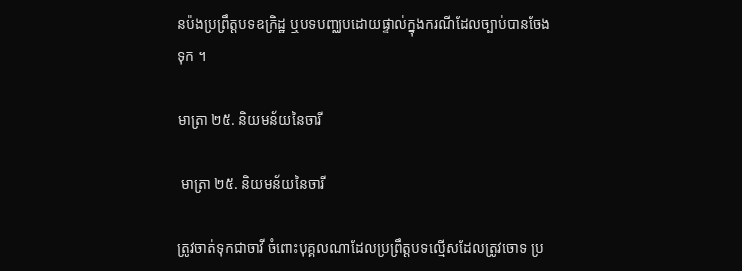នប៉ងប្រព្រឹត្តបទឧក្រិដ្ឋ ឬបទបញ្ឈបដោយផ្ទាល់ក្នុងករណីដែលច្បាប់បានចែងទុក ។

មាត្រា ២៥. និយមន័យនៃចារី

 មាត្រា ២៥. និយមន័យនៃចារី

ត្រូវចាត់ទុកជាចាវី ចំពោះបុគ្គលណាដែលប្រព្រឹត្តបទល្មើសដែលត្រូវចោទ ប្រ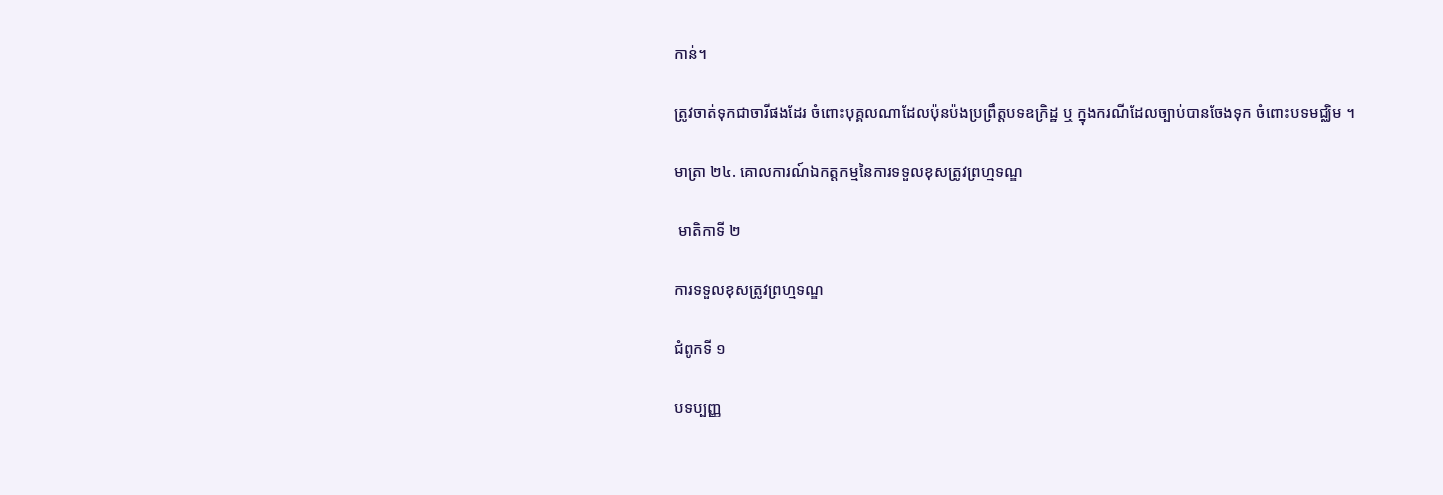កាន់។

ត្រូវចាត់ទុកជាចារីផងដែរ ចំពោះបុគ្គលណាដែលប៉ុនប៉ងប្រព្រឹត្តបទឧក្រិដ្ឋ ឬ ក្នុងករណីដែលច្បាប់បានចែងទុក ចំពោះបទមជ្ឈិម ។

មាត្រា ២៤. គោលការណ៍ឯកត្តកម្មនៃការទទួលខុសត្រូវព្រហ្មទណ្ឌ

 មាតិកាទី ២

ការទទួលខុសត្រូវព្រហ្មទណ្ឌ

ជំពូកទី ១

បទប្បញ្ញ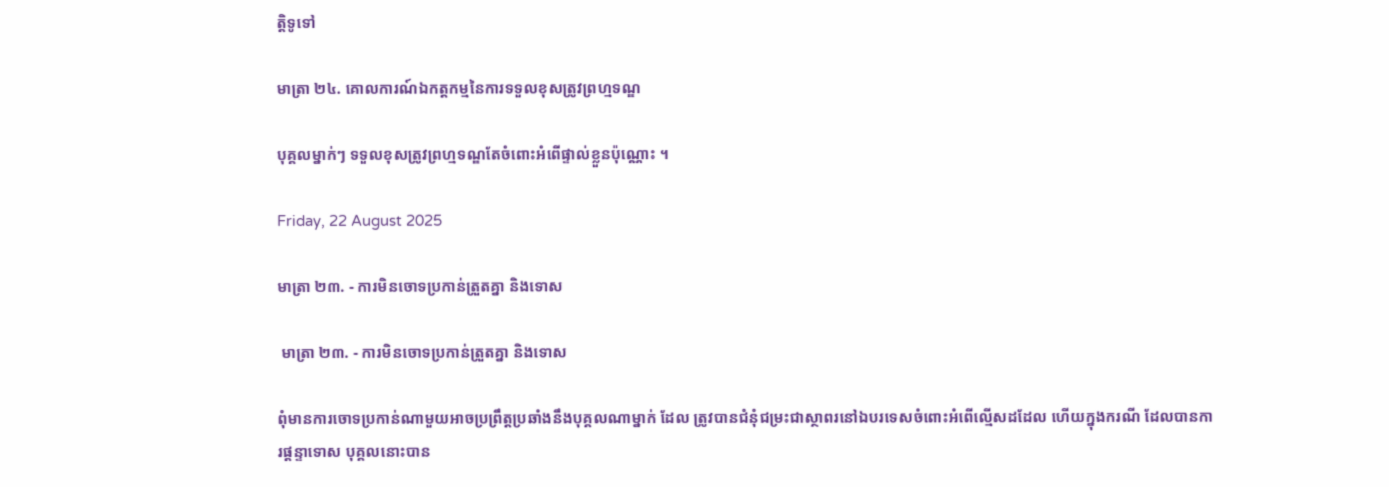ត្តិទូទៅ

មាត្រា ២៤. គោលការណ៍ឯកត្តកម្មនៃការទទួលខុសត្រូវព្រហ្មទណ្ឌ

បុគ្គលម្នាក់ៗ ទទួលខុសត្រូវព្រហ្មទណ្ឌតែចំពោះអំពើផ្ទាល់ខ្លួនប៉ុណ្ណោះ ។

Friday, 22 August 2025

មាត្រា ២៣. - ការមិនចោទប្រកាន់ត្រួតគ្នា និងទោស

 មាត្រា ២៣. - ការមិនចោទប្រកាន់ត្រួតគ្នា និងទោស

ពុំមានការចោទប្រកាន់ណាមួយអាចប្រព្រឹត្តប្រឆាំងនឹងបុគ្គលណាម្នាក់ ដែល ត្រូវបានជំនុំជម្រះជាស្ថាពរនៅឯបរទេសចំពោះអំពើល្មើសដដែល ហើយក្នុងករណី ដែលបានការផ្តន្ទាទោស បុគ្គលនោះបាន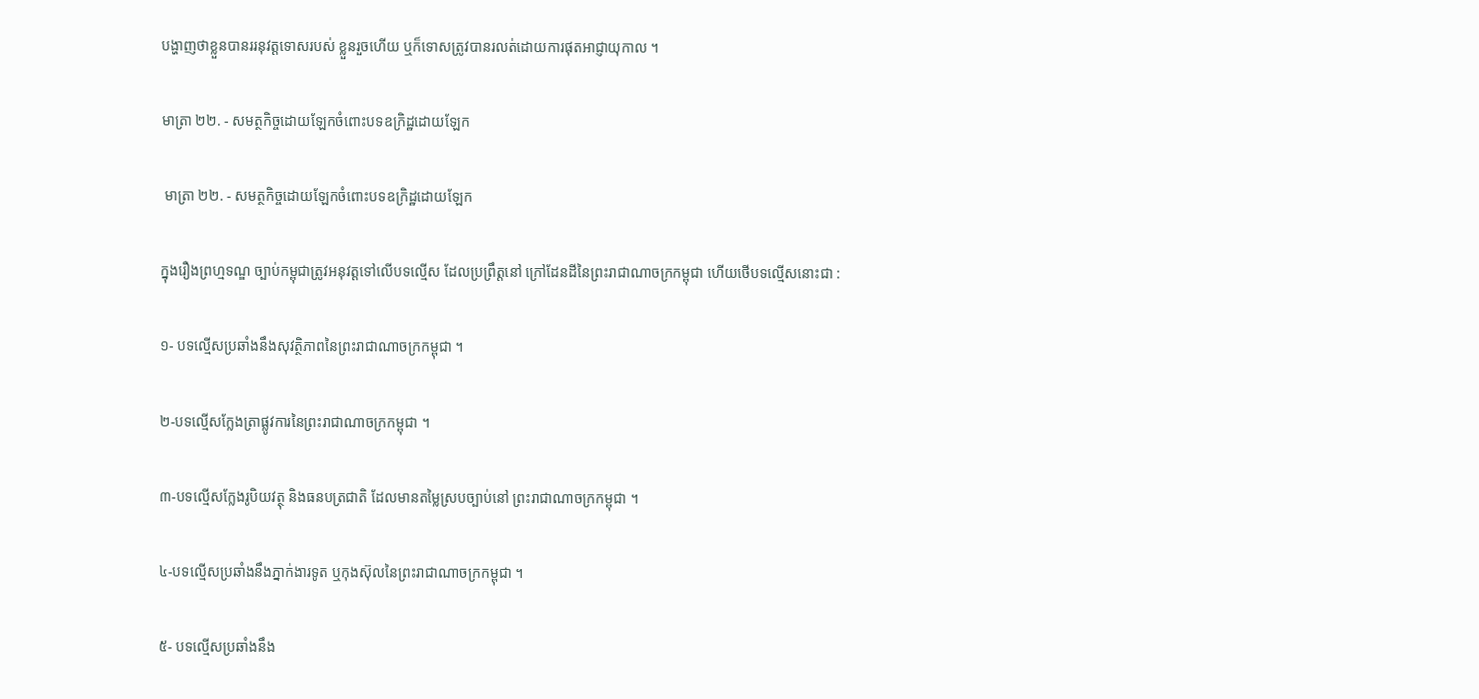បង្ហាញថាខ្លួនបានររនុវត្តទោសរបស់ ខ្លួនរួចហើយ ឬក៏ទោសត្រូវបានរលត់ដោយការផុតអាជ្ញាយុកាល ។

មាត្រា ២២. - សមត្ថកិច្ចដោយឡែកចំពោះបទឧក្រិដ្ឋដោយឡែក

 មាត្រា ២២. - សមត្ថកិច្ចដោយឡែកចំពោះបទឧក្រិដ្ឋដោយឡែក

ក្នុងរឿងព្រហ្មទណ្ឌ ច្បាប់កម្ពុជាត្រូវអនុវត្តទៅលើបទល្មើស ដែលប្រព្រឹត្តនៅ ក្រៅដែនដីនៃព្រះរាជាណាចក្រកម្ពុជា ហើយថើបទល្មើសនោះជា :

១- បទល្មើសប្រឆាំងនឹងសុវត្ថិភាពនៃព្រះរាជាណាចក្រកម្ពុជា ។

២-បទល្មើសក្លែងត្រាផ្លូវការនៃព្រះរាជាណាចក្រកម្ពុជា ។

៣-បទល្មើសក្លែងរូបិយវត្ថុ និងធនបត្រជាតិ ដែលមានតម្លៃស្របច្បាប់នៅ ព្រះរាជាណាចក្រកម្ពុជា ។

៤-បទល្មើសប្រឆាំងនឹងភ្នាក់ងារទូត ឬកុងស៊ុលនៃព្រះរាជាណាចក្រកម្ពុជា ។

៥- បទល្មើសប្រឆាំងនឹង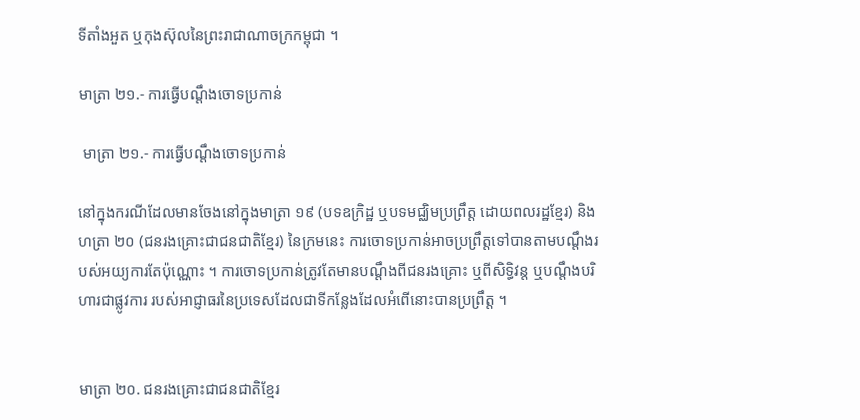ទីតាំងអួត ឬកុងស៊ុលនៃព្រះរាជាណាចក្រកម្ពុជា ។

មាត្រា ២១.- ការធ្វើបណ្តឹងចោទប្រកាន់

 មាត្រា ២១.- ការធ្វើបណ្តឹងចោទប្រកាន់

នៅក្នុងករណីដែលមានចែងនៅក្នុងមាត្រា ១៩ (បទឧក្រិដ្ឋ ឬបទមជ្ឈិមប្រព្រឹត្ត ដោយពលរដ្ឋខ្មែរ) និងហត្រា ២០ (ជនរងគ្រោះជាជនជាតិខ្មែរ) នៃក្រមនេះ ការចោទប្រកាន់អាចប្រព្រឹត្តទៅបានតាមបណ្តឹងរបស់អយ្យការតែប៉ុណ្ណោះ ។ ការចោទប្រកាន់ត្រូវតែមានបណ្ដឹងពីជនរងគ្រោះ ឬពីសិទ្ធិវន្ត ឬបណ្តឹងបរិហារជាផ្លូវការ របស់អាជ្ញាធរនៃប្រទេសដែលជាទីកន្លែងដែលអំពើនោះបានប្រព្រឹត្ត ។


មាត្រា ២០. ជនរងគ្រោះជាជនជាតិខ្មែរ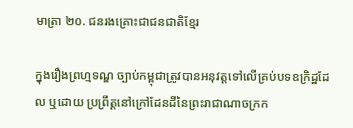មាត្រា ២០. ជនរងគ្រោះជាជនជាតិខ្មែរ

ក្នុងរឿងព្រហ្មទណ្ឌ ច្បាប់កម្ពុជាត្រូវបានអនុវត្តទៅលើគ្រប់បទឧក្រិដ្ឋដែល ឬដោយ ប្រព្រឹត្តនៅក្រៅដែនដីនៃព្រះរាជាណាចក្រក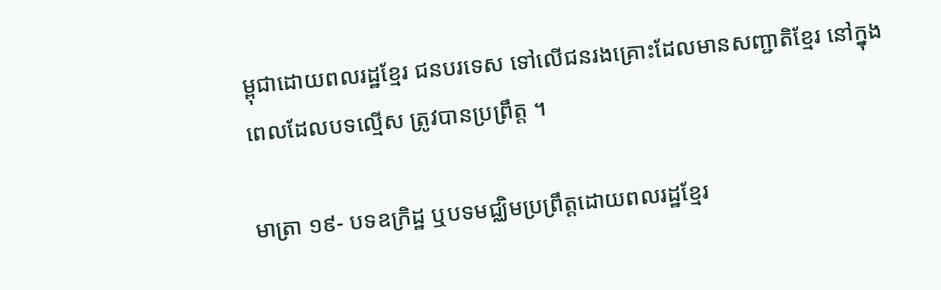ម្ពុជាដោយពលរដ្ឋខ្មែរ ជនបរទេស ទៅលើជនរងគ្រោះដែលមានសញ្ជាតិខ្មែរ នៅក្នុងពេលដែលបទល្មើស ត្រូវបានប្រព្រឹត្ត ។

មាត្រា ១៩- បទឧក្រិដ្ឋ ឬបទមជ្ឈិមប្រព្រឹត្តដោយពលរដ្ឋខ្មែរ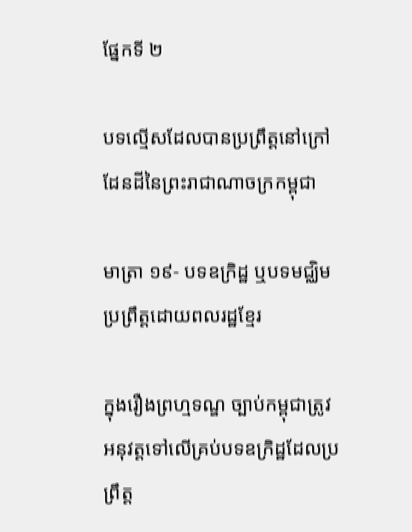ផ្នែកទី ២

បទល្មើសដែលបានប្រព្រឹត្តនៅក្រៅដែនដីនៃព្រះរាជាណាចក្រកម្ពុជា

មាត្រា ១៩- បទឧក្រិដ្ឋ ឬបទមជ្ឈិមប្រព្រឹត្តដោយពលរដ្ឋខ្មែរ

ក្នុងរឿងព្រហ្មទណ្ឌ ច្បាប់កម្ពុជាត្រូវអនុវត្តទៅលើគ្រប់បទឧក្រិដ្ឋដែលប្រព្រឹត្ត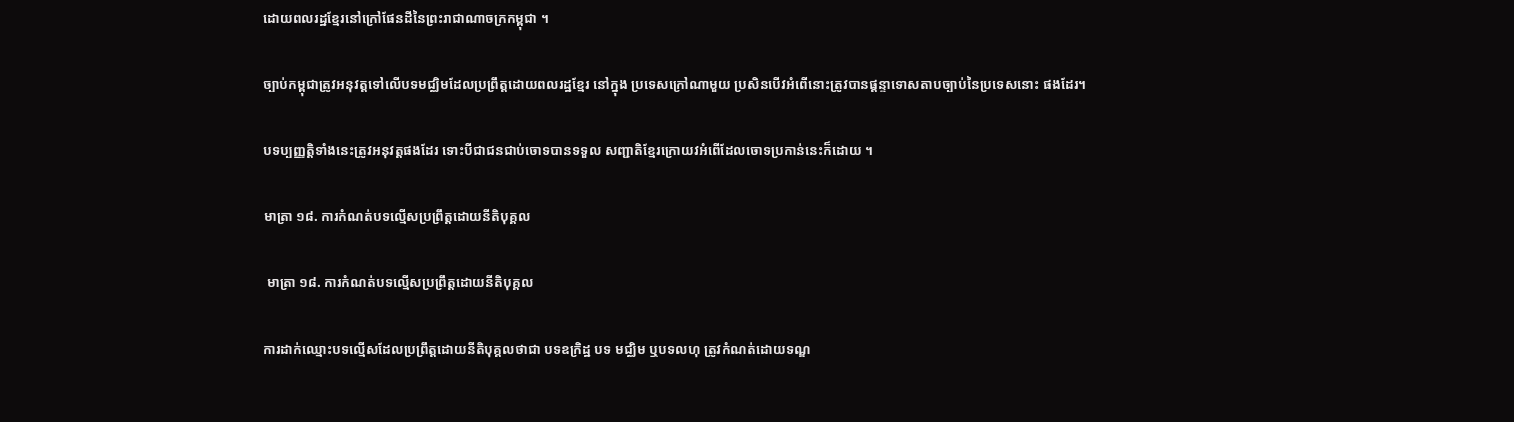ដោយពលរដ្ឋខ្មែរនៅក្រៅផែនដីនៃព្រះរាជាណាចក្រកម្ពុជា ។

ច្បាប់កម្ពុជាត្រូវអនុវត្តទៅលើបទមជ្ឈិមដែលប្រព្រឹត្តដោយពលរដ្ឋខ្មែរ នៅក្នុង ប្រទេសក្រៅណាមួយ ប្រសិនបើវអំពើនោះត្រូវបានផ្តន្ទាទោសតាបច្បាប់នៃប្រទេសនោះ ផងដែរ។

បទប្បញ្ញត្តិទាំងនេះត្រូវអនុវត្តផងដែរ ទោះបីជាជនជាប់ចោទបានទទួល សញ្ជាតិខ្មែរក្រោយវអំពើដែលចោទប្រកាន់នេះក៏ដោយ ។

មាត្រា ១៨. ការកំណត់បទល្មើសប្រព្រឹត្តដោយនីតិបុគ្គល

 មាត្រា ១៨. ការកំណត់បទល្មើសប្រព្រឹត្តដោយនីតិបុគ្គល

ការដាក់ឈ្មោះបទល្មើសដែលប្រព្រឹត្តដោយនីតិបុគ្គលថាជា បទឧក្រិដ្ឋ បទ មជ្ឈិម ឬបទលហុ ត្រូវកំណត់ដោយទណ្ឌ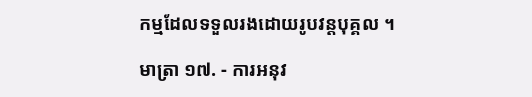កម្មដែលទទួលរងដោយរូបវន្តបុគ្គល ។

មាត្រា ១៧. - ការអនុវ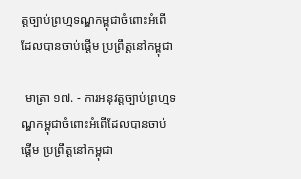ត្តច្បាប់ព្រហ្មទណ្ឌកម្ពុជាចំពោះអំពើដែលបានចាប់ផ្តើម ប្រព្រឹត្តនៅកម្ពុជា

 មាត្រា ១៧. - ការអនុវត្តច្បាប់ព្រហ្មទណ្ឌកម្ពុជាចំពោះអំពើដែលបានចាប់ផ្តើម ប្រព្រឹត្តនៅកម្ពុជា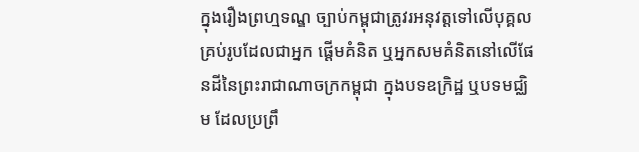ក្នុងរឿងព្រហ្មទណ្ឌ ច្បាប់កម្ពុជាត្រូវរអនុវត្តទៅលើបុគ្គលគ្រប់រូបដែលជាអ្នក ផ្តើមគំនិត ឬអ្នកសមគំនិតនៅលើផែនដីនៃព្រះរាជាណាចក្រកម្ពុជា ក្នុងបទឧក្រិដ្ឋ ឬបទមជ្ឈិម ដែលប្រព្រឹ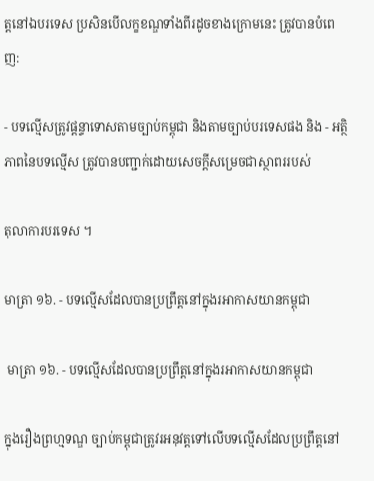ត្តនៅឯបរទេស ប្រសិនបើលក្ខខណ្ឌទាំងពីរដូចខាងក្រោមនេះ ត្រូវបានបំពេញ:

- បទល្មើសត្រូវផ្តន្ទាទោសតាមច្បាប់កម្ពុជា និងតាមច្បាប់បរទេសផង និង - អត្ថិភាពនៃបទល្មើស ត្រូវបានបញ្ជាក់ដោយសេចក្តីសម្រេចជាស្ថាពររបស់

តុលាការបរទេស ។

មាត្រា ១៦. - បទល្មើសដែលបានប្រព្រឹត្តនៅក្នុងរអាកាសយានកម្ពុជា

 មាត្រា ១៦. - បទល្មើសដែលបានប្រព្រឹត្តនៅក្នុងរអាកាសយានកម្ពុជា

ក្នុងរឿងព្រហ្មទណ្ឌ ច្បាប់កម្ពុជាត្រូវរអនុវត្តទៅលើបទល្មើសដែលប្រព្រឹត្តនៅ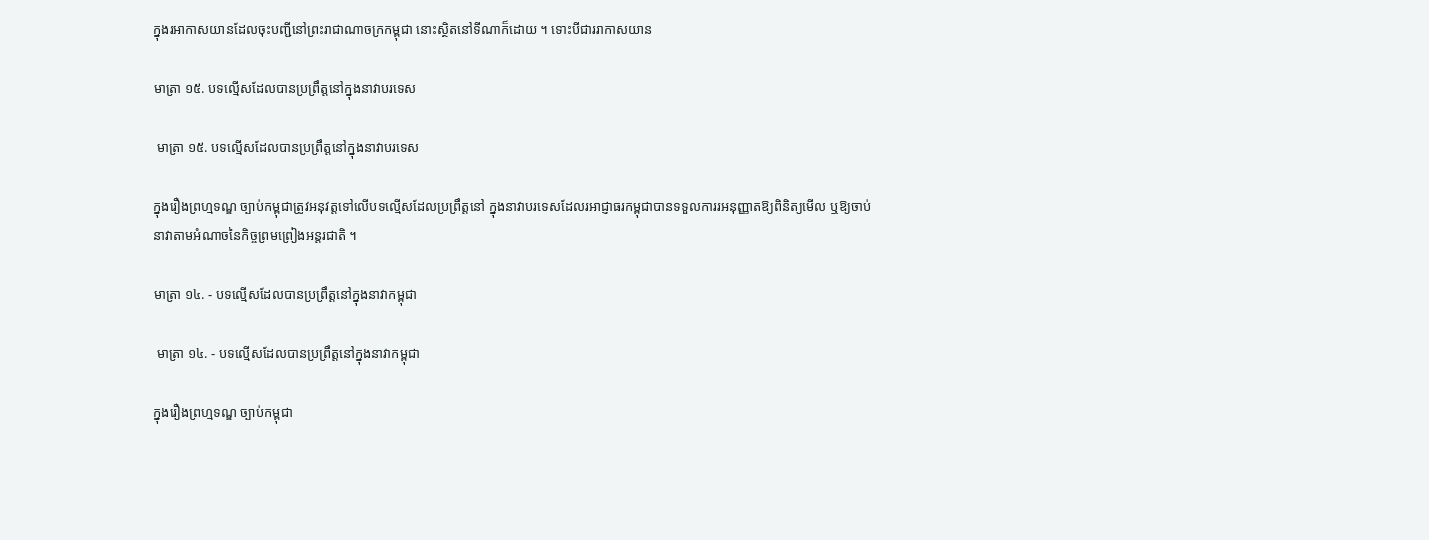ក្នុងរអាកាសយានដែលចុះបញ្ជីនៅព្រះរាជាណាចក្រកម្ពុជា នោះស្ថិតនៅទីណាក៏ដោយ ។ ទោះបីជាររាកាសយាន

មាត្រា ១៥. បទល្មើសដែលបានប្រព្រឹត្តនៅក្នុងនាវាបរទេស

 មាត្រា ១៥. បទល្មើសដែលបានប្រព្រឹត្តនៅក្នុងនាវាបរទេស

ក្នុងរឿងព្រហ្មទណ្ឌ ច្បាប់កម្ពុជាត្រូវអនុវត្តទៅលើបទល្មើសដែលប្រព្រឹត្តនៅ ក្នុងនាវាបរទេសដែលរអាជ្ញាធរកម្ពុជាបានទទួលការរអនុញ្ញាតឱ្យពិនិត្យមើល ឬឱ្យចាប់ នាវាតាមអំណាចនៃកិច្ចព្រមព្រៀងអន្តរជាតិ ។

មាត្រា ១៤. - បទល្មើសដែលបានប្រព្រឹត្តនៅក្នុងនាវាកម្ពុជា

 មាត្រា ១៤. - បទល្មើសដែលបានប្រព្រឹត្តនៅក្នុងនាវាកម្ពុជា

ក្នុងរឿងព្រហ្មទណ្ឌ ច្បាប់កម្ពុជា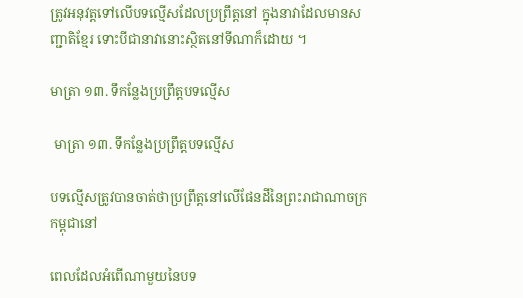ត្រូវអនុវត្តទៅលើបទល្មើសដែលប្រព្រឹត្តនៅ ក្នុងនាវាដែលមានសញ្ជាតិខ្មែរ ទោះបីជានាវានោះស្ថិតនៅទីណាក៏ដោយ ។

មាត្រា ១៣. ទឹកន្លែងប្រព្រឹត្តបទល្មើស

 មាត្រា ១៣. ទឹកន្លែងប្រព្រឹត្តបទល្មើស

បទល្មើសត្រូវបានចាត់ថាប្រព្រឹត្តនៅលើផែនដីនៃព្រះរាជាណាចក្រកម្ពុជានៅ

ពេលដែលអំពើណាមួយនៃបទ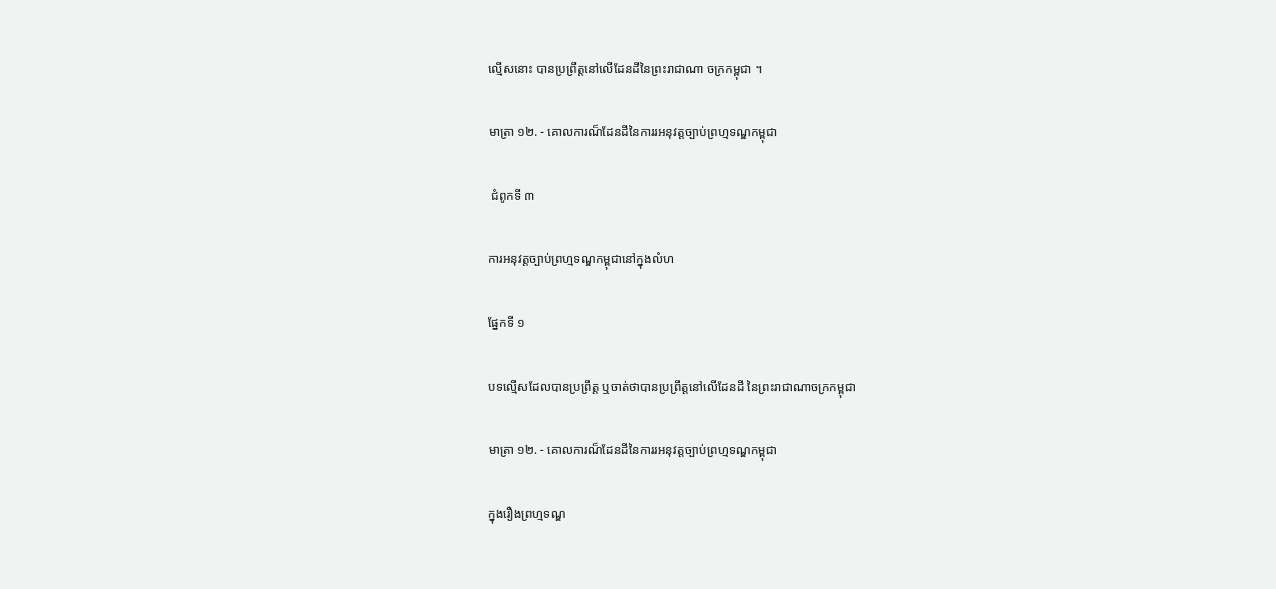ល្មើសនោះ បានប្រព្រឹត្តនៅលើដែនដីនៃព្រះរាជាណា ចក្រកម្ពុជា ។

មាត្រា ១២. - គោលការណ៏ដែនដីនៃការរអនុវត្តច្បាប់ព្រហ្មទណ្ឌកម្ពុជា

 ជំពូកទី ៣

ការអនុវត្តច្បាប់ព្រហ្មទណ្ឌកម្ពុជានៅក្នុងលំហ

ផ្នែកទី ១

បទល្មើសដែលបានប្រព្រឹត្ត ឬចាត់ថាបានប្រព្រឹត្តនៅលើដែនដី នៃព្រះរាជាណាចក្រកម្ពុជា

មាត្រា ១២. - គោលការណ៏ដែនដីនៃការរអនុវត្តច្បាប់ព្រហ្មទណ្ឌកម្ពុជា

ក្នុងរឿងព្រហ្មទណ្ឌ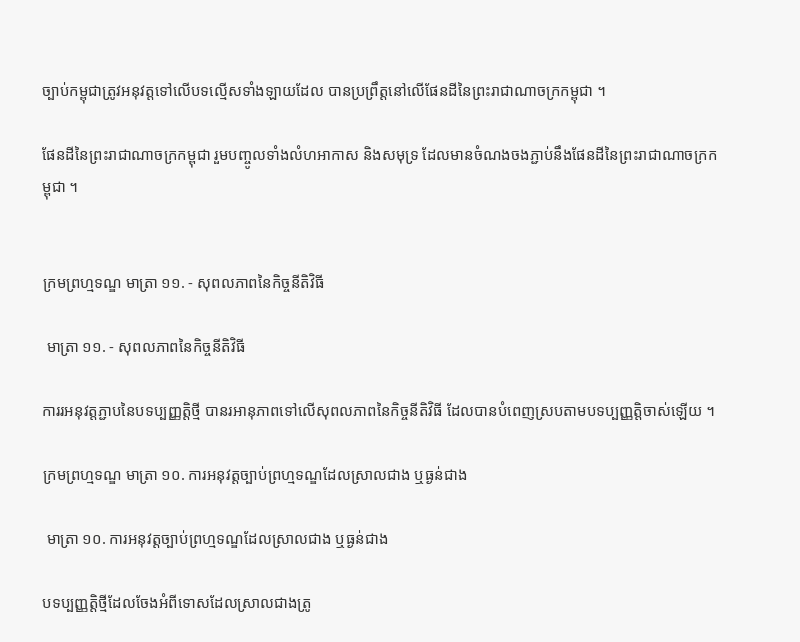ច្បាប់កម្ពុជាត្រូវអនុវត្តទៅលើបទល្មើសទាំងឡាយដែល បានប្រព្រឹត្តនៅលើផែនដីនៃព្រះរាជាណាចក្រកម្ពុជា ។

ផែនដីនៃព្រះរាជាណាចក្រកម្ពុជា រួមបញ្ចូលទាំងលំហអាកាស និងសមុទ្រ ដែលមានចំណងចងភ្ជាប់នឹងផែនដីនៃព្រះរាជាណាចក្រកម្ពុជា ។


ក្រមព្រហ្មទណ្ឌ មាត្រា ១១. - សុពលភាពនៃកិច្ចនីតិវិធី

 មាត្រា ១១. - សុពលភាពនៃកិច្ចនីតិវិធី

ការរអនុវត្តភ្ជាបនៃបទប្បញ្ញត្តិថ្មី បានរអានុភាពទៅលើសុពលភាពនៃកិច្ចនីតិវិធី ដែលបានបំពេញស្របតាមបទប្បញ្ញត្តិចាស់ឡើយ ។

ក្រមព្រហ្មទណ្ឌ មាត្រា ១០. ការអនុវត្តច្បាប់ព្រហ្មទណ្ឌដែលស្រាលជាង ឬធ្ងន់ជាង

 មាត្រា ១០. ការអនុវត្តច្បាប់ព្រហ្មទណ្ឌដែលស្រាលជាង ឬធ្ងន់ជាង

បទប្បញ្ញត្តិថ្មីដែលចែងអំពីទោសដែលស្រាលជាងត្រូ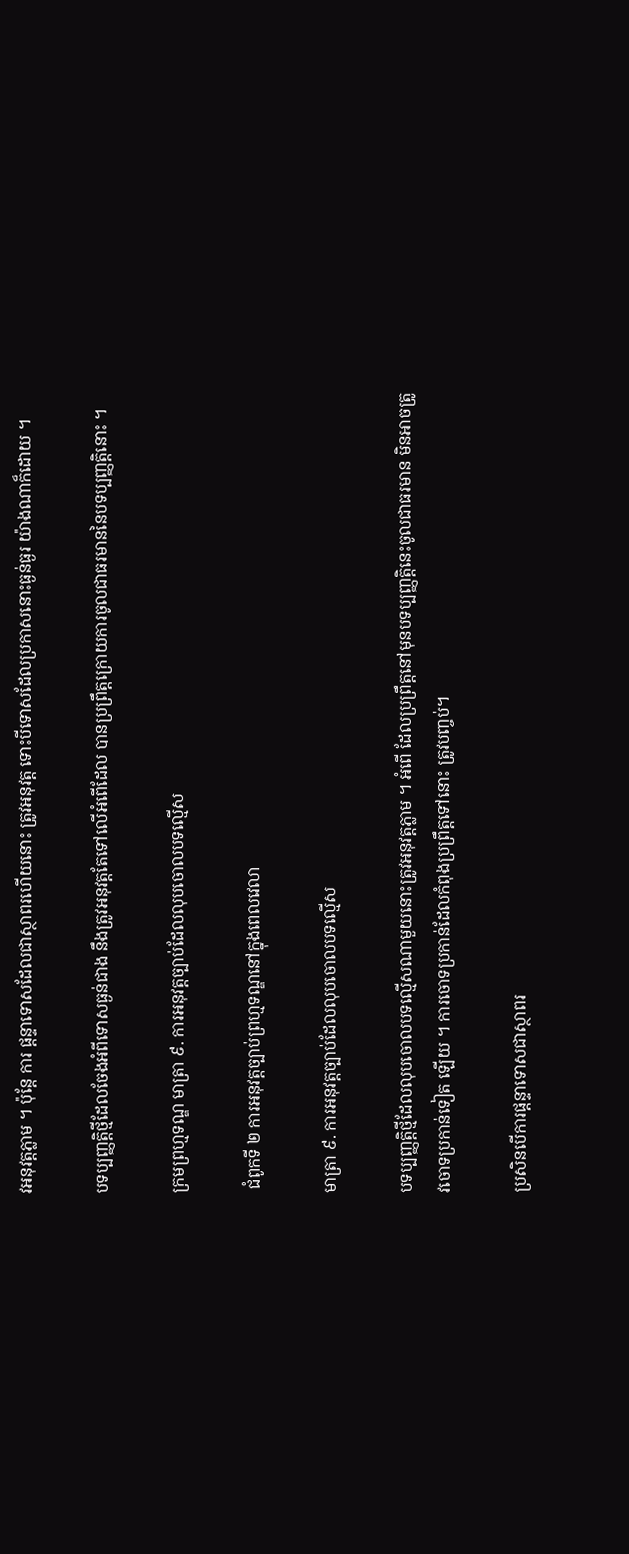វអនុវត្តភ្លាម ។ ប៉ុន្តែ ការ ផ្តន្ទាទោសដែលជាស្ថាពរហើយនោះ ត្រូវអនុវត្ត ទោះបីទោសដែលប្រកាសនោះធ្ងន់ធ្ងរ យ៉ាងណាក៏ដោយ ។

បទប្បញ្ញត្តិថ្មីដែលចែងអំពីទោសធ្ងន់ជាង នឹងត្រូវអនុវត្តតែទៅលើអំពើដែល បានប្រព្រឹត្តក្រោយការចូលជាធរមាននៃបទប្បញ្ញត្តិនោះ ។

ក្រមព្រហ្មទណ្ឌ មាត្រា ៩. ការអនុវត្តច្បាប់ដែលលុបចោលបទល្មើស

 ជំពូកទី ២ ការអនុវត្តច្បាប់ព្រហ្មទណ្ឌនៅក្នុងពេលវេលា

មាត្រា ៩. ការអនុវត្តច្បាប់ដែលលុបចោលបទល្មើស

បទប្បញ្ញត្តិថ្មីដែលលុបចោលបទល្មើសណាមួយនោះត្រូវអនុវត្តភ្លាម ។ អំពើ ដែលប្រព្រឹត្តនៅមុនបទប្បញ្ញត្តិនេះចូលជាធរមាន មិនអាចត្រូវចោទប្រកាន់ទៀត ឡើយ ។ ការចោទប្រកាន់ដែលកំពុងប្រព្រឹត្តទៅនោះ ត្រូវបញ្ចប់។

ប្រសិនបើការផ្តន្ទាទោសជាស្ថាពរ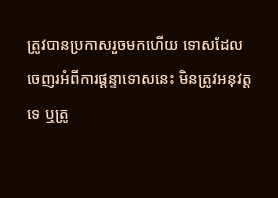ត្រូវបានប្រកាសរួចមកហើយ ទោសដែល ចេញរអំពីការផ្តន្ទាទោសនេះ មិនត្រូវអនុវត្តទេ ឬត្រូ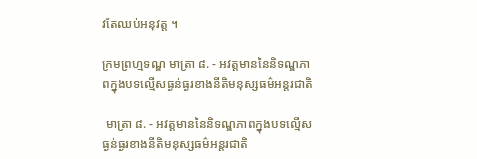វតែឈប់អនុវត្ត ។

ក្រមព្រហ្មទណ្ឌ មាត្រា ៨. - អវត្តមាននៃនិទណ្ឌភាពក្នុងបទល្មើសធ្ងន់ធ្ងរខាងនីតិមនុស្សធម៌អន្តរជាតិ

 មាត្រា ៨. - អវត្តមាននៃនិទណ្ឌភាពក្នុងបទល្មើសធ្ងន់ធ្ងរខាងនីតិមនុស្សធម៌អន្តរជាតិ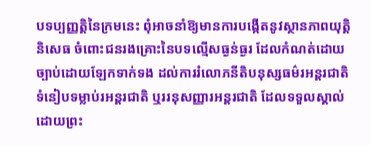បទប្បញ្ញត្តិនៃក្រមនេះ ពុំអាចនាំឱ្យមានការបង្កើតនូវស្ថានភាពយុត្តិនិសេធ ចំពោះជនរងគ្រោះនៃបទល្មើសធ្ងន់ធ្ងរ ដែលកំណត់ដោយច្បាប់ដោយឡែកទាក់ទង ដល់ការរំលោភនីតិបនុស្សធម៌រអន្តរជាតិ ទំនៀបទម្លាប់រអន្តរជាតិ ឬររនុសញ្ញារអន្តរជាតិ ដែលទទួលស្គាល់ដោយព្រះ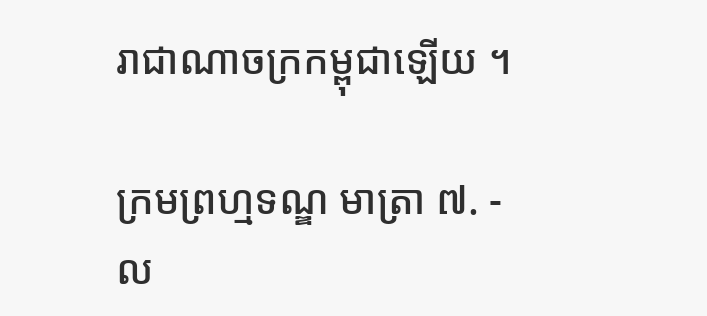រាជាណាចក្រកម្ពុជាឡើយ ។

ក្រមព្រហ្មទណ្ឌ មាត្រា ៧. - ល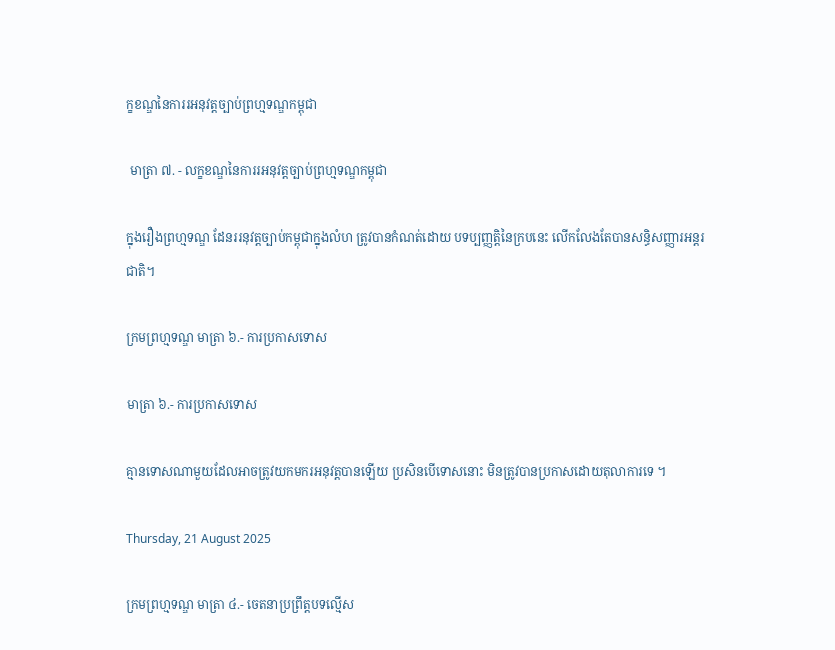ក្ខខណ្ឌនៃការរអនុវត្តច្បាប់ព្រហ្មទណ្ឌកម្ពុជា

 មាត្រា ៧. - លក្ខខណ្ឌនៃការរអនុវត្តច្បាប់ព្រហ្មទណ្ឌកម្ពុជា

ក្នុងរឿងព្រហ្មទណ្ឌ ដែនររនុវត្តច្បាប់កម្ពុជាក្នុងលំហ ត្រូវបានកំណត់ដោយ បទប្បញ្ញត្តិនៃក្របនេះ លើកលែងតែបានសន្ធិសញ្ញារអន្តរជាតិ។

ក្រមព្រហ្មទណ្ឌ មាត្រា ៦.- ការប្រកាសទោស

មាត្រា ៦.- ការប្រកាសទោស

គ្មានទោសណាមួយដែលអាចត្រូវយកមករអនុវត្តបានឡើយ ប្រសិនបើទោសនោះ មិនត្រូវបានប្រកាសដោយតុលាការទេ ។

Thursday, 21 August 2025

ក្រមព្រហ្មទណ្ឌ មាត្រា ៤.- ចេតនាប្រព្រឹត្តបទល្មើស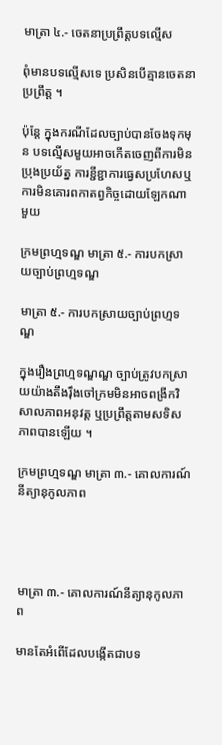មាត្រា ៤.- ចេតនាប្រព្រឹត្តបទល្មើស

ពុំមានបទល្មើសទេ ប្រសិនបើគ្មានចេតនាប្រព្រឹត្ត ។

ប៉ុន្តែ ក្នុងករណីដែលច្បាប់បានចែងទុកមុន បទល្មើសមួយអាចកើតចេញពីការមិនប្រុងប្រយ័ត្ន ការខ្ជីខ្ជាការធ្វេសប្រហែសឬការមិនគោរពកាតព្វកិច្ចដោយឡែកណាមួយ

ក្រមព្រហ្មទណ្ឌ មាត្រា ៥.- ការបកស្រាយច្បាប់ព្រហ្មទណ្ឌ

មាត្រា ៥.- ការបកស្រាយច្បាប់ព្រហ្មទណ្ឌ

ក្នុងរឿងព្រហ្មទណ្ឌណ្ឌ ច្បាប់ត្រូវបកស្រាយយ៉ាងតឹងរ៉ឹងចៅក្រមមិនអាចពង្រីកវិសាលភាពអនុវត្ត ឬប្រព្រឹត្តតាមសទិសភាពបានឡើយ ។

ក្រមព្រហ្មទណ្ឌ មាត្រា ៣.- គោលការណ៍នីត្យានុកូលភាព




មាត្រា ៣.- គោលការណ៍នីត្យានុកូលភាព

មានតែអំពើដែលបង្កើតជាបទ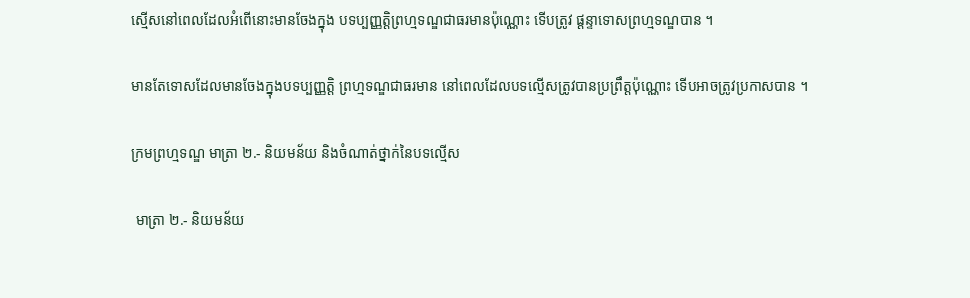ស្មើសនៅពេលដែលអំពើនោះមានចែងក្នុង បទប្បញ្ញត្តិព្រហ្មទណ្ឌជាធរមានប៉ុណ្ណោះ ទើបត្រូវ ផ្តន្ទាទោសព្រហ្មទណ្ឌបាន ។

មានតែទោសដែលមានចែងក្នុងបទប្បញ្ញត្តិ ព្រហ្មទណ្ឌជាធរមាន នៅពេលដែលបទល្មើសត្រូវបានប្រព្រឹត្តប៉ុណ្ណោះ ទើបអាចត្រូវប្រកាសបាន ។

ក្រមព្រហ្មទណ្ឌ មាត្រា ២.- និយមន័យ និងចំណាត់ថ្នាក់នៃបទល្មើស

 មាត្រា ២.- និយមន័យ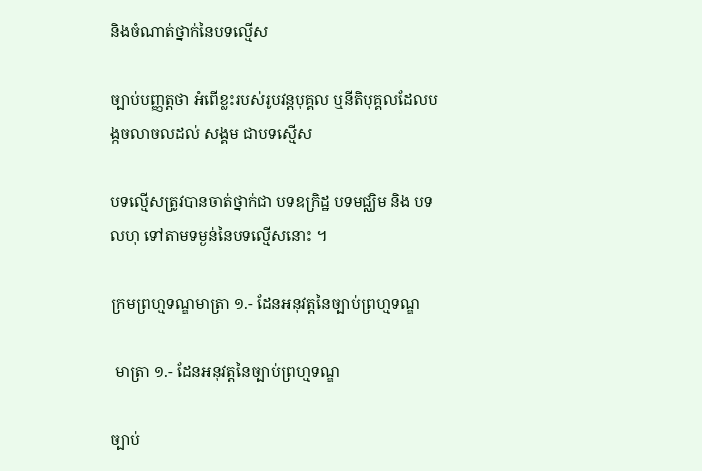និងចំណាត់ថ្នាក់នៃបទល្មើស

ច្បាប់បញ្ញត្តថា អំពើខ្លះរបស់រូបវន្តបុគ្គល ឬនីតិបុគ្គលដែលបង្កចលាចលដល់ សង្គម ជាបទស្មើស

បទល្មើសត្រូវបានចាត់ថ្នាក់ជា បទឧក្រិដ្ឋ បទមជ្ឈិម និង បទលហុ ទៅតាមទម្ងន់នៃបទល្មើសនោះ ។

ក្រមព្រហ្មទណ្ឌមាត្រា ១.- ដែនអនុវត្តនៃច្បាប់ព្រហ្មទណ្ឌ

 មាត្រា ១.- ដែនអនុវត្តនៃច្បាប់ព្រហ្មទណ្ឌ

ច្បាប់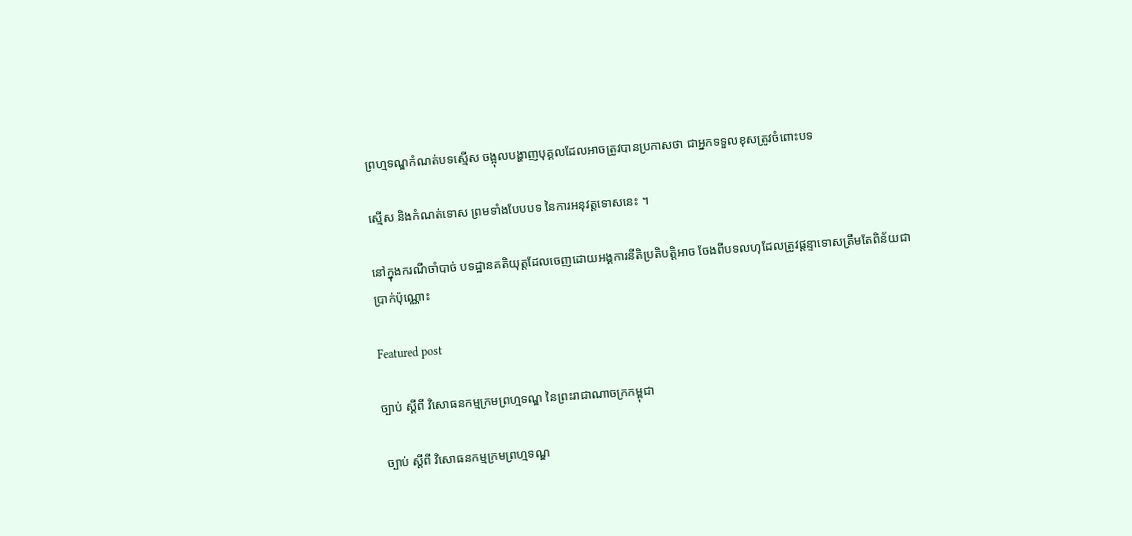ព្រហ្មទណ្ឌកំណត់បទស្មើស ចង្អុលបង្ហាញបុគ្គលដែលអាចត្រូវបានប្រកាសថា ជាអ្នកទទួលខុសត្រូវចំពោះបទ

ស្មើស និងកំណត់ទោស ព្រមទាំងបែបបទ នៃការអនុវត្តទោសនេះ ។

នៅក្នុងករណីចាំបាច់ បទដ្ឋានគតិយុត្តដែលចេញដោយអង្គការនីតិប្រតិបត្តិអាច ចែងពីបទលហុដែលត្រូវផ្តន្ទាទោសត្រឹមតែពិន័យជាប្រាក់ប៉ុណ្ណោះ

Featured post

ច្បាប់ ស្តីពី វិសោធនកម្មក្រមព្រហ្មទណ្ឌ នៃព្រះរាជាណាចក្រកម្ពុជា

 ច្បាប់ ស្តីពី វិសោធនកម្មក្រមព្រហ្មទណ្ឌ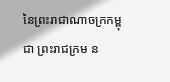នៃព្រះរាជាណាចក្រកម្ពុជា ព្រះរាជក្រម ន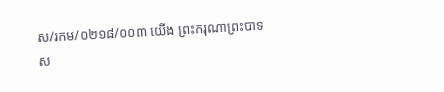ស/រកម/០២១៨/០០៣ យើង ព្រះករុណាព្រះបាទស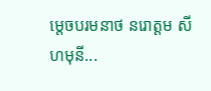ម្តេចបរមនាថ នរោត្តម សីហមុនី...